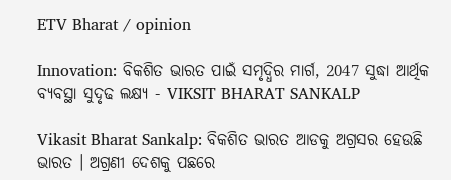ETV Bharat / opinion

Innovation: ବିକଶିତ ଭାରତ ପାଇଁ ସମୃଦ୍ଧିର ମାର୍ଗ, 2047 ସୁଦ୍ଧା ଆର୍ଥିକ ବ୍ୟବସ୍ଥା ସୁଦୃଢ ଲକ୍ଷ୍ୟ - VIKSIT BHARAT SANKALP

Vikasit Bharat Sankalp: ବିକଶିତ ଭାରତ ଆଡକୁ ଅଗ୍ରସର ହେଉଛି ଭାରତ । ଅଗ୍ରଣୀ ଦେଶକୁ ପଛରେ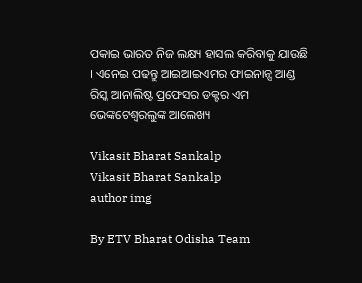ପକାଇ ଭାରତ ନିଜ ଲକ୍ଷ୍ୟ ହାସଲ କରିବାକୁ ଯାଉଛି । ଏନେଇ ପଢନ୍ତୁ ଆଇଆଇଏମର ଫାଇନାନ୍ସ ଆଣ୍ଡ ରିସ୍କ ଆନାଲିଷ୍ଟ ପ୍ରଫେସର ଡକ୍ଟର ଏମ ଭେଙ୍କଟେଶ୍ବରଲୁଙ୍କ ଆଲେଖ୍ୟ

Vikasit Bharat Sankalp
Vikasit Bharat Sankalp
author img

By ETV Bharat Odisha Team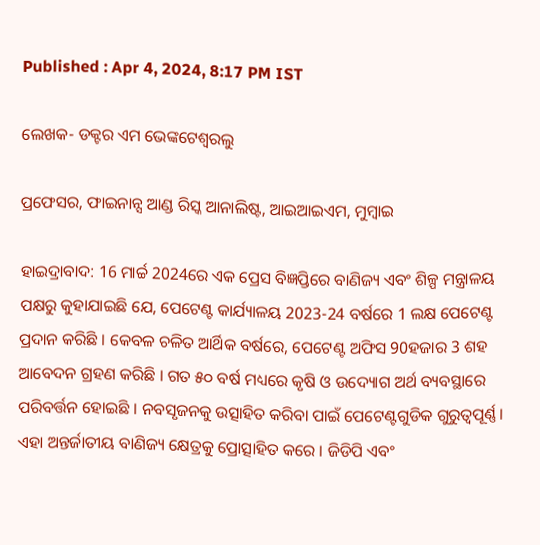Published : Apr 4, 2024, 8:17 PM IST

ଲେଖକ- ଡକ୍ଟର ଏମ ଭେଙ୍କଟେଶ୍ବରଲୁ

ପ୍ରଫେସର, ଫାଇନାନ୍ସ ଆଣ୍ଡ ରିସ୍କ ଆନାଲିଷ୍ଟ, ଆଇଆଇଏମ, ମୁମ୍ବାଇ

ହାଇଦ୍ରାବାଦ: 16 ମାର୍ଚ୍ଚ 2024ରେ ଏକ ପ୍ରେସ ବିଜ୍ଞପ୍ତିରେ ବାଣିଜ୍ୟ ଏବଂ ଶିଳ୍ପ ମନ୍ତ୍ରାଳୟ ପକ୍ଷରୁ କୁହାଯାଇଛି ଯେ, ପେଟେଣ୍ଟ କାର୍ଯ୍ୟାଳୟ 2023-24 ବର୍ଷରେ 1 ଲକ୍ଷ ପେଟେଣ୍ଟ ପ୍ରଦାନ କରିଛି । କେବଳ ଚଳିତ ଆର୍ଥିକ ବର୍ଷରେ, ପେଟେଣ୍ଟ ଅଫିସ 90ହଜାର 3 ଶହ ଆବେଦନ ଗ୍ରହଣ କରିଛି । ଗତ ୫୦ ବର୍ଷ ମଧ୍ୟରେ କୃଷି ଓ ଉଦ୍ୟୋଗ ଅର୍ଥ ବ୍ୟବସ୍ଥାରେ ପରିବର୍ତ୍ତନ ହୋଇଛି । ନବସୃଜନକୁ ଉତ୍ସାହିତ କରିବା ପାଇଁ ପେଟେଣ୍ଟଗୁଡିକ ଗୁରୁତ୍ବପୂର୍ଣ୍ଣ। ଏହା ଅନ୍ତର୍ଜାତୀୟ ବାଣିଜ୍ୟ କ୍ଷେତ୍ରକୁ ପ୍ରୋତ୍ସାହିତ କରେ । ଜିଡିପି ଏବଂ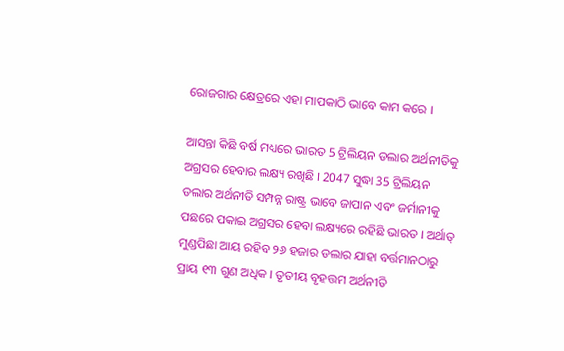ରୋଜଗାର କ୍ଷେତ୍ରରେ ଏହା ମାପକାଠି ଭାବେ କାମ କରେ ।

ଆସନ୍ତା କିଛି ବର୍ଷ ମଧ୍ୟରେ ଭାରତ 5 ଟ୍ରିଲିୟନ ଡଲାର ଅର୍ଥନୀତିକୁ ଅଗ୍ରସର ହେବାର ଲକ୍ଷ୍ୟ ରଖିଛି । 2047 ସୁଦ୍ଧା 35 ଟ୍ରିଲିୟନ ଡଲାର ଅର୍ଥନୀତି ସମ୍ପନ୍ନ ରାଷ୍ଟ୍ର ଭାବେ ଜାପାନ ଏବଂ ଜର୍ମାନୀକୁ ପଛରେ ପକାଇ ଅଗ୍ରସର ହେବା ଲକ୍ଷ୍ୟରେ ରହିଛି ଭାରତ । ଅର୍ଥାତ୍ ମୁଣ୍ଡପିଛା ଆୟ ରହିବ ୨୬ ହଜାର ଡଲାର ଯାହା ବର୍ତ୍ତମାନଠାରୁ ପ୍ରାୟ ୧୩ ଗୁଣ ଅଧିକ । ତୃତୀୟ ବୃହତ୍ତମ ଅର୍ଥନୀତି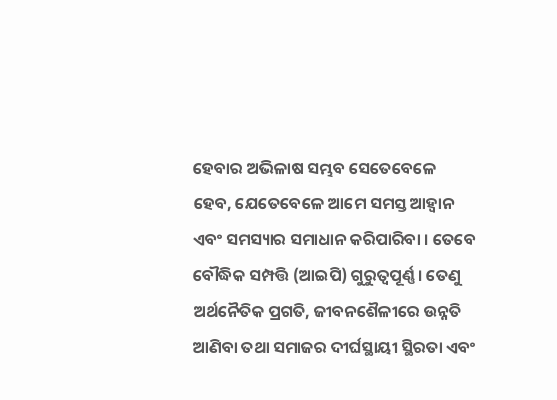ହେବାର ଅଭିଳାଷ ସମ୍ଭବ ସେତେବେଳେ ହେବ, ଯେତେବେଳେ ଆମେ ସମସ୍ତ ଆହ୍ବାନ ଏବଂ ସମସ୍ୟାର ସମାଧାନ କରିପାରିବା । ତେବେ ବୌଦ୍ଧିକ ସମ୍ପତ୍ତି (ଆଇପି) ଗୁରୁତ୍ୱପୂର୍ଣ୍ଣ । ତେଣୁ ଅର୍ଥନୈତିକ ପ୍ରଗତି, ଜୀବନଶୈଳୀରେ ଉନ୍ନତି ଆଣିବା ତଥା ସମାଜର ଦୀର୍ଘସ୍ଥାୟୀ ସ୍ଥିରତା ଏବଂ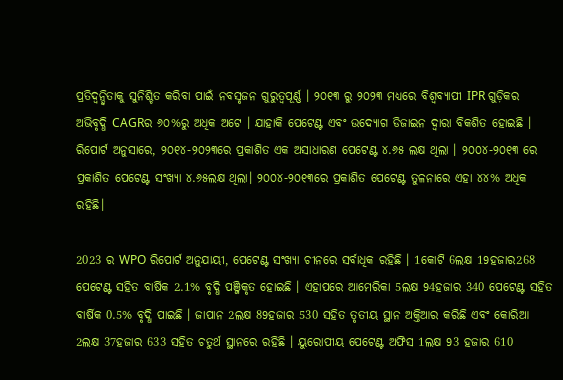ପ୍ରତିଦ୍ୱନ୍ଦ୍ୱିତାକୁ ସୁନିଶ୍ଚିତ କରିବା ପାଇଁ ନବସୃଜନ ଗୁରୁତ୍ବପୂର୍ଣ୍ଣ । ୨୦୧୩ ରୁ ୨୦୨୩ ମଧ୍ୟରେ ବିଶ୍ବବ୍ୟାପୀ IPR ଗୁଡ଼ିକର ଅଭିବୃଦ୍ଧି CAGRର ୬୦%ରୁ ଅଧିକ ଅଟେ । ଯାହାକି ପେଟେଣ୍ଟ ଏବଂ ଉଦ୍ୟୋଗ ଡିଜାଇନ ଦ୍ବାରା ବିକଶିତ ହୋଇଛି । ରିପୋର୍ଟ ଅନୁସାରେ, ୨୦୧୪-୨୦୨୩ରେ ପ୍ରକାଶିତ ଏକ ଅସାଧାରଣ ପେଟେଣ୍ଟ ୪.୬୫ ଲକ୍ଷ ଥିଲା । ୨୦୦୪-୨୦୧୩ ରେ ପ୍ରକାଶିତ ପେଟେଣ୍ଟ ସଂଖ୍ୟା ୪.୬୫ଲକ୍ଷ ଥିଲା। ୨୦୦୪-୨୦୧୩ରେ ପ୍ରକାଶିତ ପେଟେଣ୍ଟ ତୁଳନାରେ ଏହା ୪୪% ଅଧିକ ରହିଛି।

2023 ର WPO ରିପୋର୍ଟ ଅନୁଯାୟୀ, ପେଟେଣ୍ଟ ସଂଖ୍ୟା ଚୀନରେ ସର୍ବାଧିକ ରହିଛି । 1କୋଟି 6ଲକ୍ଷ 19ହଜାର268 ପେଟେଣ୍ଟ ସହିତ ବାର୍ଷିକ 2.1% ବୃଦ୍ଧି ପଞ୍ଜିକୃତ ହୋଇଛି । ଏହାପରେ ଆମେରିକା 5ଲକ୍ଷ 94ହଜାର 340 ପେଟେଣ୍ଟ ସହିତ ବାର୍ଷିକ 0.5% ବୃଦ୍ଧି ପାଇଛି । ଜାପାନ 2ଲକ୍ଷ 89ହଜାର 530 ସହିତ ତୃତୀୟ ସ୍ଥାନ ଅକ୍ତିଆର କରିଛି ଏବଂ କୋରିଆ 2ଲକ୍ଷ 37ହଜାର 633 ସହିତ ଚତୁର୍ଥ ସ୍ଥାନରେ ରହିଛି । ୟୁରୋପୀୟ ପେଟେଣ୍ଟ ଅଫିସ 1ଲକ୍ଷ 93 ହଜାର 610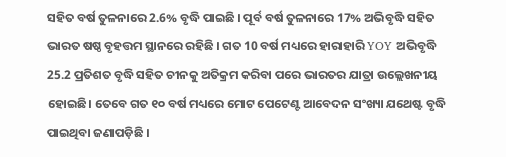ସହିତ ବର୍ଷ ତୁଳନାରେ 2.6% ବୃଦ୍ଧି ପାଇଛି । ପୂର୍ବ ବର୍ଷ ତୁଳନାରେ 17% ଅଭିବୃଦ୍ଧି ସହିତ ଭାରତ ଷଷ୍ଠ ବୃହତ୍ତମ ସ୍ଥାନରେ ରହିଛି । ଗତ 10 ବର୍ଷ ମଧ୍ୟରେ ହାରାହାରି YOY ଅଭିବୃଦ୍ଧି 25.2 ପ୍ରତିଶତ ବୃଦ୍ଧି ସହିତ ଚୀନକୁ ଅତିକ୍ରମ କରିବା ପରେ ଭାରତର ଯାତ୍ରା ଉଲ୍ଲେଖନୀୟ ହୋଇଛି। ତେବେ ଗତ ୧୦ ବର୍ଷ ମଧ୍ୟରେ ମୋଟ ପେଟେଣ୍ଟ ଆବେଦନ ସଂଖ୍ୟା ଯଥେଷ୍ଟ ବୃଦ୍ଧି ପାଇଥିବା ଜଣାପଡ଼ିଛି ।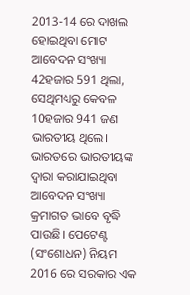2013-14 ରେ ଦାଖଲ ହୋଇଥିବା ମୋଟ ଆବେଦନ ସଂଖ୍ୟା 42ହଜାର 591 ଥିଲା, ସେଥିମଧ୍ୟରୁ କେବଳ 10ହଜାର 941 ଜଣ ଭାରତୀୟ ଥିଲେ। ଭାରତରେ ଭାରତୀୟଙ୍କ ଦ୍ୱାରା କରାଯାଇଥିବା ଆବେଦନ ସଂଖ୍ୟା କ୍ରମାଗତ ଭାବେ ବୃଦ୍ଧି ପାଉଛି। ପେଟେଣ୍ଟ (ସଂଶୋଧନ) ନିୟମ 2016 ରେ ସରକାର ଏକ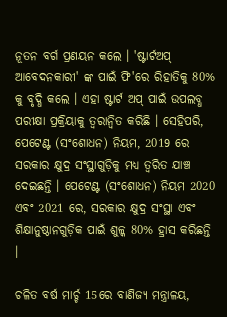ନୂତନ ବର୍ଗ ପ୍ରଣୟନ କଲେ । 'ଷ୍ଟାର୍ଟଅପ୍ ଆବେଦନକାରୀ' ଙ୍କ ପାଇଁ ଫି'ରେ ରିହାତିକୁ 80% କୁ ବୃଦ୍ଧି କଲେ । ଏହା ଷ୍ଟାର୍ଟ ଅପ୍ ପାଇଁ ଉପଲବ୍ଧ ପରୀକ୍ଷା ପ୍ରକ୍ରିୟାକୁ ତ୍ବରାନ୍ବିତ କରିଛି । ସେହିପରି, ପେଟେଣ୍ଟ (ସଂଶୋଧନ) ନିୟମ, 2019 ରେ ସରକାର କ୍ଷୁଦ୍ର ସଂସ୍ଥାଗୁଡ଼ିକୁ ମଧ୍ୟ ତ୍ବରିତ ଯାଞ୍ଚ ଦେଇଛନ୍ତି । ପେଟେଣ୍ଟ (ସଂଶୋଧନ) ନିୟମ 2020 ଏବଂ 2021 ରେ, ସରକାର କ୍ଷୁଦ୍ର ସଂସ୍ଥା ଏବଂ ଶିକ୍ଷାନୁଷ୍ଠାନଗୁଡ଼ିକ ପାଇଁ ଶୁଳ୍କ 80% ହ୍ରାସ କରିଛନ୍ତି ।

ଚଳିତ ବର୍ଷ ମାର୍ଚ୍ଚ 15ରେ ବାଣିଜ୍ୟ ମନ୍ତ୍ରାଳୟ,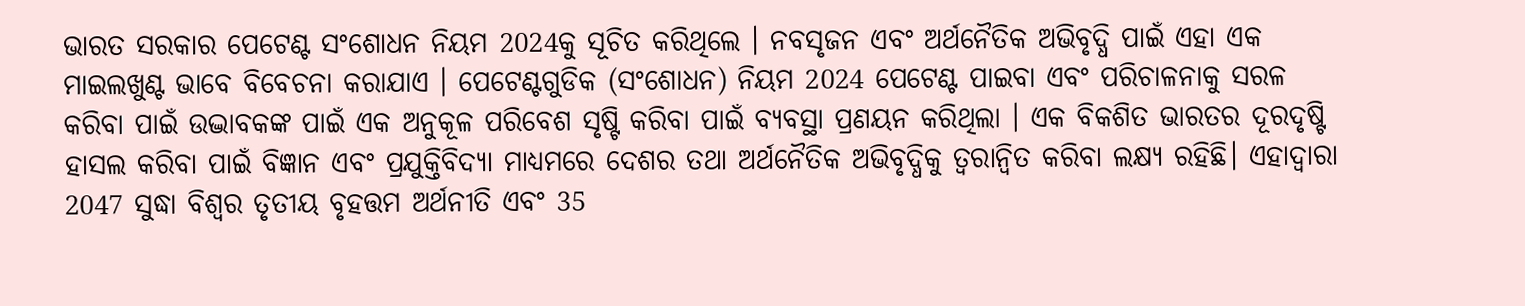ଭାରତ ସରକାର ପେଟେଣ୍ଟ ସଂଶୋଧନ ନିୟମ 2024କୁ ସୂଚିତ କରିଥିଲେ । ନବସୃଜନ ଏବଂ ଅର୍ଥନୈତିକ ଅଭିବୃଦ୍ଧି ପାଇଁ ଏହା ଏକ ମାଇଲଖୁଣ୍ଟ ଭାବେ ବିବେଚନା କରାଯାଏ । ପେଟେଣ୍ଟଗୁଡିକ (ସଂଶୋଧନ) ନିୟମ 2024 ପେଟେଣ୍ଟ ପାଇବା ଏବଂ ପରିଚାଳନାକୁ ସରଳ କରିବା ପାଇଁ ଉଦ୍ଭାବକଙ୍କ ପାଇଁ ଏକ ଅନୁକୂଳ ପରିବେଶ ସୃଷ୍ଟି କରିବା ପାଇଁ ବ୍ୟବସ୍ଥା ପ୍ରଣୟନ କରିଥିଲା । ଏକ ବିକଶିତ ଭାରତର ଦୂରଦୃଷ୍ଟି ହାସଲ କରିବା ପାଇଁ ବିଜ୍ଞାନ ଏବଂ ପ୍ରଯୁକ୍ତିବିଦ୍ୟା ମାଧ୍ୟମରେ ଦେଶର ତଥା ଅର୍ଥନୈତିକ ଅଭିବୃଦ୍ଧିକୁ ତ୍ବରାନ୍ବିତ କରିବା ଲକ୍ଷ୍ୟ ରହିଛି। ଏହାଦ୍ବାରା 2047 ସୁଦ୍ଧା ବିଶ୍ବର ତୃତୀୟ ବୃହତ୍ତମ ଅର୍ଥନୀତି ଏବଂ 35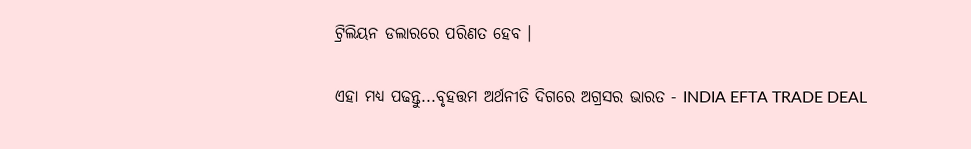ଟ୍ରିଲିୟନ ଡଲାରରେ ପରିଣତ ହେବ ।

ଏହା ମଧ୍ୟ ପଢନ୍ତୁ...ବୃହତ୍ତମ ଅର୍ଥନୀତି ଦିଗରେ ଅଗ୍ରସର ଭାରତ - INDIA EFTA TRADE DEAL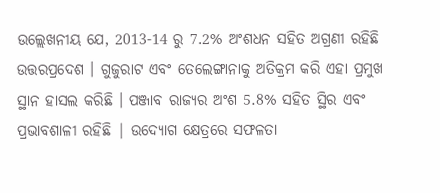ଉଲ୍ଲେଖନୀୟ ଯେ, 2013-14 ରୁ 7.2% ଅଂଶଧନ ସହିତ ଅଗ୍ରଣୀ ରହିଛି ଉତ୍ତରପ୍ରଦେଶ । ଗୁଜୁରାଟ ଏବଂ ତେଲେଙ୍ଗାନାକୁ ଅତିକ୍ରମ କରି ଏହା ପ୍ରମୁଖ ସ୍ଥାନ ହାସଲ କରିଛି । ପଞ୍ଜାବ ରାଜ୍ୟର ଅଂଶ 5.8% ସହିତ ସ୍ଥିର ଏବଂ ପ୍ରଭାବଶାଳୀ ରହିଛି | ଉଦ୍ୟୋଗ କ୍ଷେତ୍ରରେ ସଫଳତା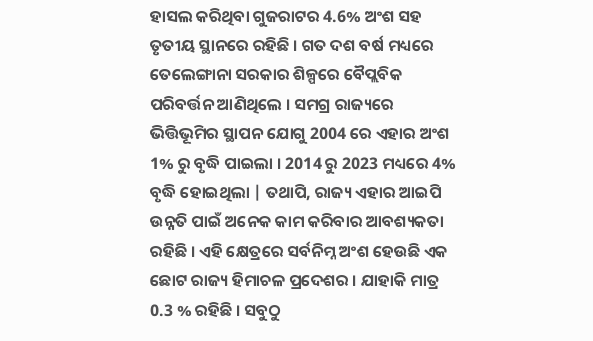ହାସଲ କରିଥିବା ଗୁଜରାଟର 4.6% ଅଂଶ ସହ ତୃତୀୟ ସ୍ଥାନରେ ରହିଛି । ଗତ ଦଶ ବର୍ଷ ମଧ୍ୟରେ ତେଲେଙ୍ଗାନା ସରକାର ଶିଳ୍ପରେ ବୈପ୍ଲବିକ ପରିବର୍ତ୍ତନ ଆଣିଥିଲେ । ସମଗ୍ର ରାଜ୍ୟରେ ଭିତ୍ତିଭୂମିର ସ୍ଥାପନ ଯୋଗୁ 2004 ରେ ଏହାର ଅଂଶ 1% ରୁ ବୃଦ୍ଧି ପାଇଲା । 2014 ରୁ 2023 ମଧ୍ୟରେ 4% ବୃଦ୍ଧି ହୋଇଥିଲା | ତଥାପି, ରାଜ୍ୟ ଏହାର ଆଇପି ଉନ୍ନତି ପାଇଁ ଅନେକ କାମ କରିବାର ଆବଶ୍ୟକତା ରହିଛି । ଏହି କ୍ଷେତ୍ରରେ ସର୍ବନିମ୍ନ ଅଂଶ ହେଉଛି ଏକ ଛୋଟ ରାଜ୍ୟ ହିମାଚଳ ପ୍ରଦେଶର । ଯାହାକି ମାତ୍ର 0.3 % ରହିଛି । ସବୁଠୁ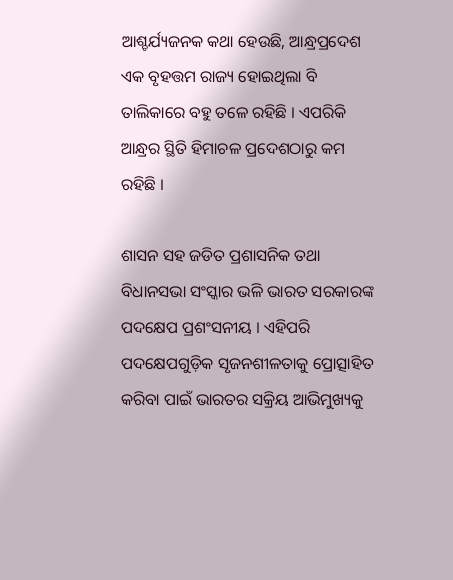ଆଶ୍ଚର୍ଯ୍ୟଜନକ କଥା ହେଉଛି, ଆନ୍ଧ୍ରପ୍ରଦେଶ ଏକ ବୃହତ୍ତମ ରାଜ୍ୟ ହୋଇଥିଲା ବି ତାଲିକାରେ ବହୁ ତଳେ ରହିଛି । ଏପରିକି ଆନ୍ଧ୍ରର ସ୍ଥିତି ହିମାଚଳ ପ୍ରଦେଶଠାରୁ କମ ରହିଛି ।

ଶାସନ ସହ ଜଡିତ ପ୍ରଶାସନିକ ତଥା ବିଧାନସଭା ସଂସ୍କାର ଭଳି ଭାରତ ସରକାରଙ୍କ ପଦକ୍ଷେପ ପ୍ରଶଂସନୀୟ । ଏହିପରି ପଦକ୍ଷେପଗୁଡ଼ିକ ସୃଜନଶୀଳତାକୁ ପ୍ରୋତ୍ସାହିତ କରିବା ପାଇଁ ଭାରତର ସକ୍ରିୟ ଆଭିମୁଖ୍ୟକୁ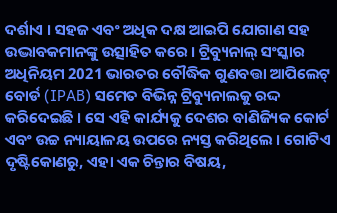ଦର୍ଶାଏ । ସହଜ ଏବଂ ଅଧିକ ଦକ୍ଷ ଆଇପି ଯୋଗାଣ ସହ ଉଦ୍ଭାବକମାନଙ୍କୁ ଉତ୍ସାହିତ କରେ । ଟ୍ରିବ୍ୟୁନାଲ୍ ସଂସ୍କାର ଅଧିନିୟମ 2021 ଭାରତର ବୌଦ୍ଧିକ ଗୁଣବତ୍ତା ଆପିଲେଟ୍ ବୋର୍ଡ (IPAB) ସମେତ ବିଭିନ୍ନ ଟ୍ରିବ୍ୟୁନାଲକୁ ରଦ୍ଦ କରିଦେଇଛି । ସେ ଏହି କାର୍ଯ୍ୟକୁ ଦେଶର ବାଣିଜ୍ୟିକ କୋର୍ଟ ଏବଂ ଉଚ୍ଚ ନ୍ୟାୟାଳୟ ଉପରେ ନ୍ୟସ୍ତ କରିଥିଲେ । ଗୋଟିଏ ଦୃଷ୍ଟିକୋଣରୁ, ଏହା ଏକ ଚିନ୍ତାର ବିଷୟ,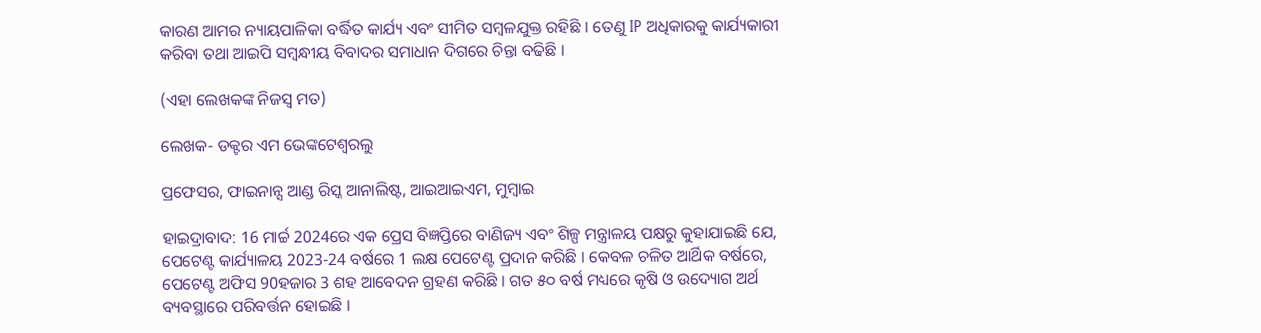କାରଣ ଆମର ନ୍ୟାୟପାଳିକା ବର୍ଦ୍ଧିତ କାର୍ଯ୍ୟ ଏବଂ ସୀମିତ ସମ୍ବଳଯୁକ୍ତ ରହିଛି । ତେଣୁ IP ଅଧିକାରକୁ କାର୍ଯ୍ୟକାରୀ କରିବା ତଥା ଆଇପି ସମ୍ବନ୍ଧୀୟ ବିବାଦର ସମାଧାନ ଦିଗରେ ଚିନ୍ତା ବଢିଛି ।

(ଏହା ଲେଖକଙ୍କ ନିଜସ୍ବ ମତ)

ଲେଖକ- ଡକ୍ଟର ଏମ ଭେଙ୍କଟେଶ୍ବରଲୁ

ପ୍ରଫେସର, ଫାଇନାନ୍ସ ଆଣ୍ଡ ରିସ୍କ ଆନାଲିଷ୍ଟ, ଆଇଆଇଏମ, ମୁମ୍ବାଇ

ହାଇଦ୍ରାବାଦ: 16 ମାର୍ଚ୍ଚ 2024ରେ ଏକ ପ୍ରେସ ବିଜ୍ଞପ୍ତିରେ ବାଣିଜ୍ୟ ଏବଂ ଶିଳ୍ପ ମନ୍ତ୍ରାଳୟ ପକ୍ଷରୁ କୁହାଯାଇଛି ଯେ, ପେଟେଣ୍ଟ କାର୍ଯ୍ୟାଳୟ 2023-24 ବର୍ଷରେ 1 ଲକ୍ଷ ପେଟେଣ୍ଟ ପ୍ରଦାନ କରିଛି । କେବଳ ଚଳିତ ଆର୍ଥିକ ବର୍ଷରେ, ପେଟେଣ୍ଟ ଅଫିସ 90ହଜାର 3 ଶହ ଆବେଦନ ଗ୍ରହଣ କରିଛି । ଗତ ୫୦ ବର୍ଷ ମଧ୍ୟରେ କୃଷି ଓ ଉଦ୍ୟୋଗ ଅର୍ଥ ବ୍ୟବସ୍ଥାରେ ପରିବର୍ତ୍ତନ ହୋଇଛି ।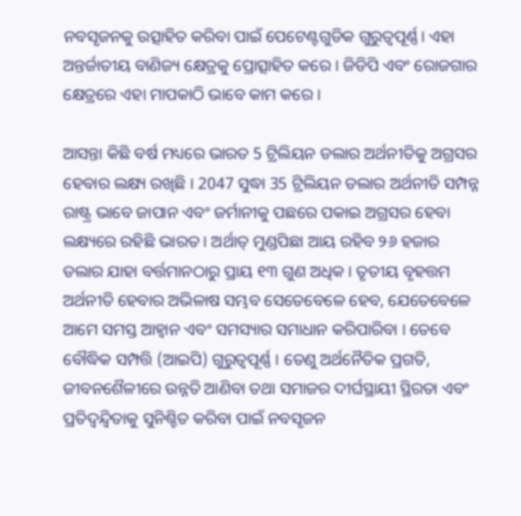ନବସୃଜନକୁ ଉତ୍ସାହିତ କରିବା ପାଇଁ ପେଟେଣ୍ଟଗୁଡିକ ଗୁରୁତ୍ବପୂର୍ଣ୍ଣ। ଏହା ଅନ୍ତର୍ଜାତୀୟ ବାଣିଜ୍ୟ କ୍ଷେତ୍ରକୁ ପ୍ରୋତ୍ସାହିତ କରେ । ଜିଡିପି ଏବଂ ରୋଜଗାର କ୍ଷେତ୍ରରେ ଏହା ମାପକାଠି ଭାବେ କାମ କରେ ।

ଆସନ୍ତା କିଛି ବର୍ଷ ମଧ୍ୟରେ ଭାରତ 5 ଟ୍ରିଲିୟନ ଡଲାର ଅର୍ଥନୀତିକୁ ଅଗ୍ରସର ହେବାର ଲକ୍ଷ୍ୟ ରଖିଛି । 2047 ସୁଦ୍ଧା 35 ଟ୍ରିଲିୟନ ଡଲାର ଅର୍ଥନୀତି ସମ୍ପନ୍ନ ରାଷ୍ଟ୍ର ଭାବେ ଜାପାନ ଏବଂ ଜର୍ମାନୀକୁ ପଛରେ ପକାଇ ଅଗ୍ରସର ହେବା ଲକ୍ଷ୍ୟରେ ରହିଛି ଭାରତ । ଅର୍ଥାତ୍ ମୁଣ୍ଡପିଛା ଆୟ ରହିବ ୨୬ ହଜାର ଡଲାର ଯାହା ବର୍ତ୍ତମାନଠାରୁ ପ୍ରାୟ ୧୩ ଗୁଣ ଅଧିକ । ତୃତୀୟ ବୃହତ୍ତମ ଅର୍ଥନୀତି ହେବାର ଅଭିଳାଷ ସମ୍ଭବ ସେତେବେଳେ ହେବ, ଯେତେବେଳେ ଆମେ ସମସ୍ତ ଆହ୍ବାନ ଏବଂ ସମସ୍ୟାର ସମାଧାନ କରିପାରିବା । ତେବେ ବୌଦ୍ଧିକ ସମ୍ପତ୍ତି (ଆଇପି) ଗୁରୁତ୍ୱପୂର୍ଣ୍ଣ । ତେଣୁ ଅର୍ଥନୈତିକ ପ୍ରଗତି, ଜୀବନଶୈଳୀରେ ଉନ୍ନତି ଆଣିବା ତଥା ସମାଜର ଦୀର୍ଘସ୍ଥାୟୀ ସ୍ଥିରତା ଏବଂ ପ୍ରତିଦ୍ୱନ୍ଦ୍ୱିତାକୁ ସୁନିଶ୍ଚିତ କରିବା ପାଇଁ ନବସୃଜନ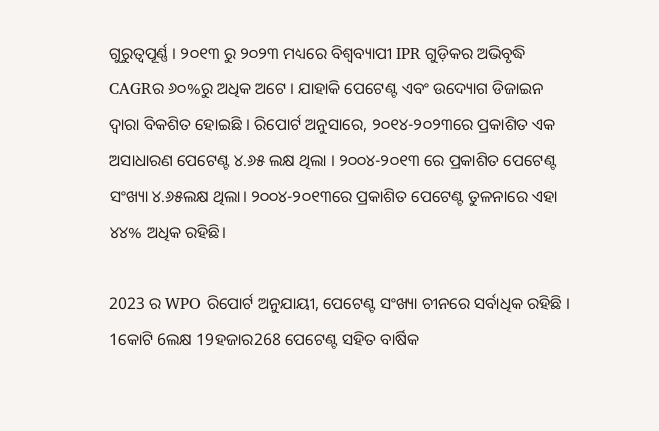ଗୁରୁତ୍ବପୂର୍ଣ୍ଣ । ୨୦୧୩ ରୁ ୨୦୨୩ ମଧ୍ୟରେ ବିଶ୍ବବ୍ୟାପୀ IPR ଗୁଡ଼ିକର ଅଭିବୃଦ୍ଧି CAGRର ୬୦%ରୁ ଅଧିକ ଅଟେ । ଯାହାକି ପେଟେଣ୍ଟ ଏବଂ ଉଦ୍ୟୋଗ ଡିଜାଇନ ଦ୍ବାରା ବିକଶିତ ହୋଇଛି । ରିପୋର୍ଟ ଅନୁସାରେ, ୨୦୧୪-୨୦୨୩ରେ ପ୍ରକାଶିତ ଏକ ଅସାଧାରଣ ପେଟେଣ୍ଟ ୪.୬୫ ଲକ୍ଷ ଥିଲା । ୨୦୦୪-୨୦୧୩ ରେ ପ୍ରକାଶିତ ପେଟେଣ୍ଟ ସଂଖ୍ୟା ୪.୬୫ଲକ୍ଷ ଥିଲା। ୨୦୦୪-୨୦୧୩ରେ ପ୍ରକାଶିତ ପେଟେଣ୍ଟ ତୁଳନାରେ ଏହା ୪୪% ଅଧିକ ରହିଛି।

2023 ର WPO ରିପୋର୍ଟ ଅନୁଯାୟୀ, ପେଟେଣ୍ଟ ସଂଖ୍ୟା ଚୀନରେ ସର୍ବାଧିକ ରହିଛି । 1କୋଟି 6ଲକ୍ଷ 19ହଜାର268 ପେଟେଣ୍ଟ ସହିତ ବାର୍ଷିକ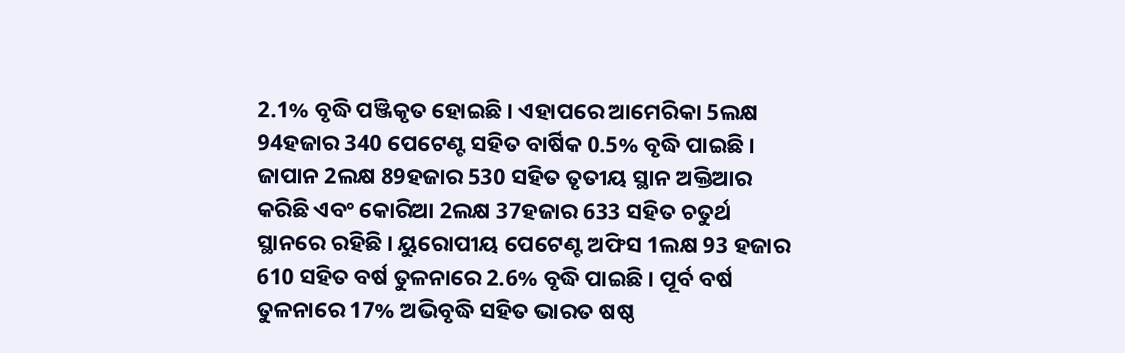2.1% ବୃଦ୍ଧି ପଞ୍ଜିକୃତ ହୋଇଛି । ଏହାପରେ ଆମେରିକା 5ଲକ୍ଷ 94ହଜାର 340 ପେଟେଣ୍ଟ ସହିତ ବାର୍ଷିକ 0.5% ବୃଦ୍ଧି ପାଇଛି । ଜାପାନ 2ଲକ୍ଷ 89ହଜାର 530 ସହିତ ତୃତୀୟ ସ୍ଥାନ ଅକ୍ତିଆର କରିଛି ଏବଂ କୋରିଆ 2ଲକ୍ଷ 37ହଜାର 633 ସହିତ ଚତୁର୍ଥ ସ୍ଥାନରେ ରହିଛି । ୟୁରୋପୀୟ ପେଟେଣ୍ଟ ଅଫିସ 1ଲକ୍ଷ 93 ହଜାର 610 ସହିତ ବର୍ଷ ତୁଳନାରେ 2.6% ବୃଦ୍ଧି ପାଇଛି । ପୂର୍ବ ବର୍ଷ ତୁଳନାରେ 17% ଅଭିବୃଦ୍ଧି ସହିତ ଭାରତ ଷଷ୍ଠ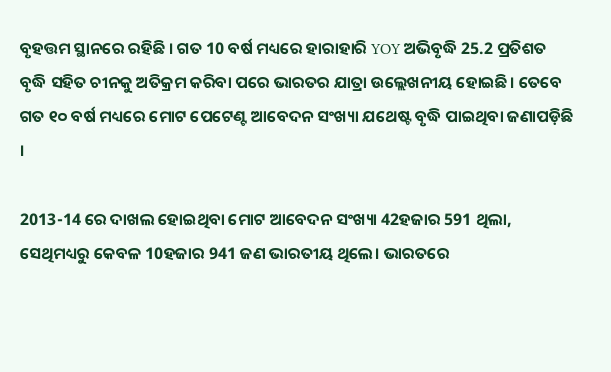ବୃହତ୍ତମ ସ୍ଥାନରେ ରହିଛି । ଗତ 10 ବର୍ଷ ମଧ୍ୟରେ ହାରାହାରି YOY ଅଭିବୃଦ୍ଧି 25.2 ପ୍ରତିଶତ ବୃଦ୍ଧି ସହିତ ଚୀନକୁ ଅତିକ୍ରମ କରିବା ପରେ ଭାରତର ଯାତ୍ରା ଉଲ୍ଲେଖନୀୟ ହୋଇଛି। ତେବେ ଗତ ୧୦ ବର୍ଷ ମଧ୍ୟରେ ମୋଟ ପେଟେଣ୍ଟ ଆବେଦନ ସଂଖ୍ୟା ଯଥେଷ୍ଟ ବୃଦ୍ଧି ପାଇଥିବା ଜଣାପଡ଼ିଛି ।

2013-14 ରେ ଦାଖଲ ହୋଇଥିବା ମୋଟ ଆବେଦନ ସଂଖ୍ୟା 42ହଜାର 591 ଥିଲା, ସେଥିମଧ୍ୟରୁ କେବଳ 10ହଜାର 941 ଜଣ ଭାରତୀୟ ଥିଲେ। ଭାରତରେ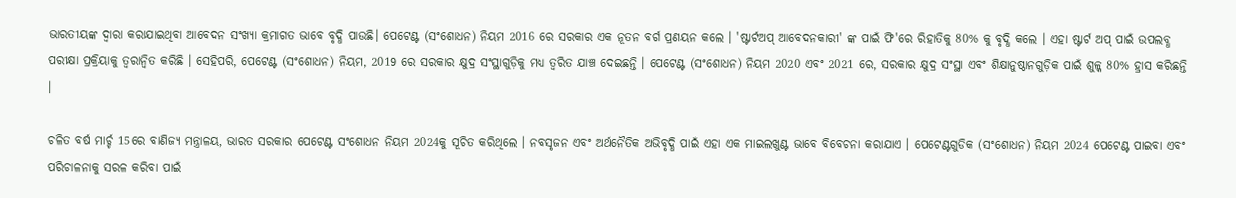ଭାରତୀୟଙ୍କ ଦ୍ୱାରା କରାଯାଇଥିବା ଆବେଦନ ସଂଖ୍ୟା କ୍ରମାଗତ ଭାବେ ବୃଦ୍ଧି ପାଉଛି। ପେଟେଣ୍ଟ (ସଂଶୋଧନ) ନିୟମ 2016 ରେ ସରକାର ଏକ ନୂତନ ବର୍ଗ ପ୍ରଣୟନ କଲେ । 'ଷ୍ଟାର୍ଟଅପ୍ ଆବେଦନକାରୀ' ଙ୍କ ପାଇଁ ଫି'ରେ ରିହାତିକୁ 80% କୁ ବୃଦ୍ଧି କଲେ । ଏହା ଷ୍ଟାର୍ଟ ଅପ୍ ପାଇଁ ଉପଲବ୍ଧ ପରୀକ୍ଷା ପ୍ରକ୍ରିୟାକୁ ତ୍ବରାନ୍ବିତ କରିଛି । ସେହିପରି, ପେଟେଣ୍ଟ (ସଂଶୋଧନ) ନିୟମ, 2019 ରେ ସରକାର କ୍ଷୁଦ୍ର ସଂସ୍ଥାଗୁଡ଼ିକୁ ମଧ୍ୟ ତ୍ବରିତ ଯାଞ୍ଚ ଦେଇଛନ୍ତି । ପେଟେଣ୍ଟ (ସଂଶୋଧନ) ନିୟମ 2020 ଏବଂ 2021 ରେ, ସରକାର କ୍ଷୁଦ୍ର ସଂସ୍ଥା ଏବଂ ଶିକ୍ଷାନୁଷ୍ଠାନଗୁଡ଼ିକ ପାଇଁ ଶୁଳ୍କ 80% ହ୍ରାସ କରିଛନ୍ତି ।

ଚଳିତ ବର୍ଷ ମାର୍ଚ୍ଚ 15ରେ ବାଣିଜ୍ୟ ମନ୍ତ୍ରାଳୟ, ଭାରତ ସରକାର ପେଟେଣ୍ଟ ସଂଶୋଧନ ନିୟମ 2024କୁ ସୂଚିତ କରିଥିଲେ । ନବସୃଜନ ଏବଂ ଅର୍ଥନୈତିକ ଅଭିବୃଦ୍ଧି ପାଇଁ ଏହା ଏକ ମାଇଲଖୁଣ୍ଟ ଭାବେ ବିବେଚନା କରାଯାଏ । ପେଟେଣ୍ଟଗୁଡିକ (ସଂଶୋଧନ) ନିୟମ 2024 ପେଟେଣ୍ଟ ପାଇବା ଏବଂ ପରିଚାଳନାକୁ ସରଳ କରିବା ପାଇଁ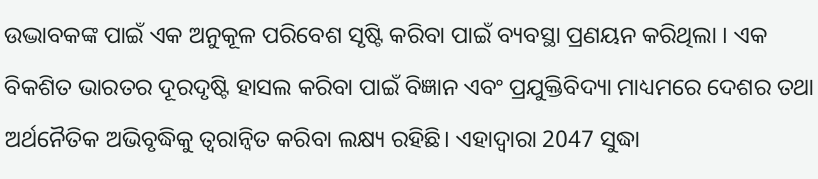ଉଦ୍ଭାବକଙ୍କ ପାଇଁ ଏକ ଅନୁକୂଳ ପରିବେଶ ସୃଷ୍ଟି କରିବା ପାଇଁ ବ୍ୟବସ୍ଥା ପ୍ରଣୟନ କରିଥିଲା । ଏକ ବିକଶିତ ଭାରତର ଦୂରଦୃଷ୍ଟି ହାସଲ କରିବା ପାଇଁ ବିଜ୍ଞାନ ଏବଂ ପ୍ରଯୁକ୍ତିବିଦ୍ୟା ମାଧ୍ୟମରେ ଦେଶର ତଥା ଅର୍ଥନୈତିକ ଅଭିବୃଦ୍ଧିକୁ ତ୍ବରାନ୍ବିତ କରିବା ଲକ୍ଷ୍ୟ ରହିଛି। ଏହାଦ୍ବାରା 2047 ସୁଦ୍ଧା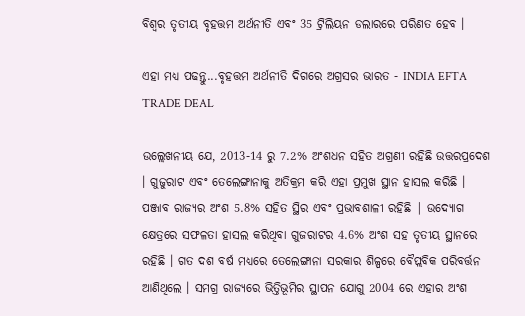ବିଶ୍ବର ତୃତୀୟ ବୃହତ୍ତମ ଅର୍ଥନୀତି ଏବଂ 35 ଟ୍ରିଲିୟନ ଡଲାରରେ ପରିଣତ ହେବ ।

ଏହା ମଧ୍ୟ ପଢନ୍ତୁ...ବୃହତ୍ତମ ଅର୍ଥନୀତି ଦିଗରେ ଅଗ୍ରସର ଭାରତ - INDIA EFTA TRADE DEAL

ଉଲ୍ଲେଖନୀୟ ଯେ, 2013-14 ରୁ 7.2% ଅଂଶଧନ ସହିତ ଅଗ୍ରଣୀ ରହିଛି ଉତ୍ତରପ୍ରଦେଶ । ଗୁଜୁରାଟ ଏବଂ ତେଲେଙ୍ଗାନାକୁ ଅତିକ୍ରମ କରି ଏହା ପ୍ରମୁଖ ସ୍ଥାନ ହାସଲ କରିଛି । ପଞ୍ଜାବ ରାଜ୍ୟର ଅଂଶ 5.8% ସହିତ ସ୍ଥିର ଏବଂ ପ୍ରଭାବଶାଳୀ ରହିଛି | ଉଦ୍ୟୋଗ କ୍ଷେତ୍ରରେ ସଫଳତା ହାସଲ କରିଥିବା ଗୁଜରାଟର 4.6% ଅଂଶ ସହ ତୃତୀୟ ସ୍ଥାନରେ ରହିଛି । ଗତ ଦଶ ବର୍ଷ ମଧ୍ୟରେ ତେଲେଙ୍ଗାନା ସରକାର ଶିଳ୍ପରେ ବୈପ୍ଲବିକ ପରିବର୍ତ୍ତନ ଆଣିଥିଲେ । ସମଗ୍ର ରାଜ୍ୟରେ ଭିତ୍ତିଭୂମିର ସ୍ଥାପନ ଯୋଗୁ 2004 ରେ ଏହାର ଅଂଶ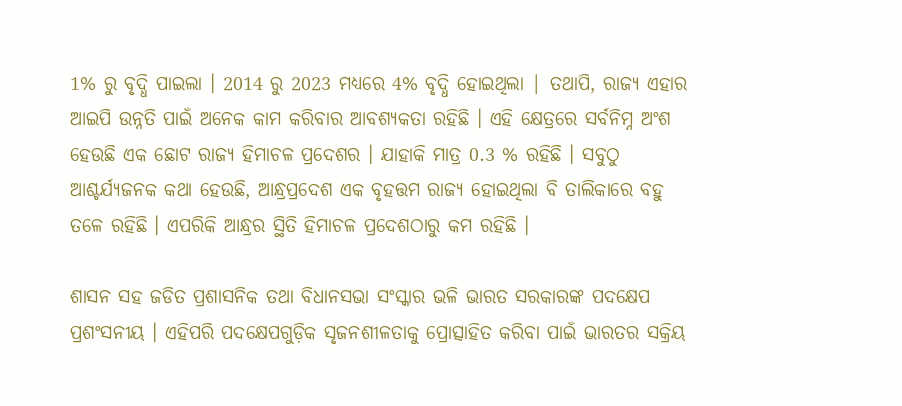1% ରୁ ବୃଦ୍ଧି ପାଇଲା । 2014 ରୁ 2023 ମଧ୍ୟରେ 4% ବୃଦ୍ଧି ହୋଇଥିଲା | ତଥାପି, ରାଜ୍ୟ ଏହାର ଆଇପି ଉନ୍ନତି ପାଇଁ ଅନେକ କାମ କରିବାର ଆବଶ୍ୟକତା ରହିଛି । ଏହି କ୍ଷେତ୍ରରେ ସର୍ବନିମ୍ନ ଅଂଶ ହେଉଛି ଏକ ଛୋଟ ରାଜ୍ୟ ହିମାଚଳ ପ୍ରଦେଶର । ଯାହାକି ମାତ୍ର 0.3 % ରହିଛି । ସବୁଠୁ ଆଶ୍ଚର୍ଯ୍ୟଜନକ କଥା ହେଉଛି, ଆନ୍ଧ୍ରପ୍ରଦେଶ ଏକ ବୃହତ୍ତମ ରାଜ୍ୟ ହୋଇଥିଲା ବି ତାଲିକାରେ ବହୁ ତଳେ ରହିଛି । ଏପରିକି ଆନ୍ଧ୍ରର ସ୍ଥିତି ହିମାଚଳ ପ୍ରଦେଶଠାରୁ କମ ରହିଛି ।

ଶାସନ ସହ ଜଡିତ ପ୍ରଶାସନିକ ତଥା ବିଧାନସଭା ସଂସ୍କାର ଭଳି ଭାରତ ସରକାରଙ୍କ ପଦକ୍ଷେପ ପ୍ରଶଂସନୀୟ । ଏହିପରି ପଦକ୍ଷେପଗୁଡ଼ିକ ସୃଜନଶୀଳତାକୁ ପ୍ରୋତ୍ସାହିତ କରିବା ପାଇଁ ଭାରତର ସକ୍ରିୟ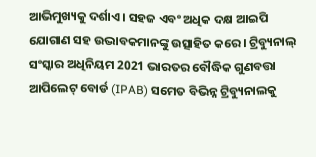ଆଭିମୁଖ୍ୟକୁ ଦର୍ଶାଏ । ସହଜ ଏବଂ ଅଧିକ ଦକ୍ଷ ଆଇପି ଯୋଗାଣ ସହ ଉଦ୍ଭାବକମାନଙ୍କୁ ଉତ୍ସାହିତ କରେ । ଟ୍ରିବ୍ୟୁନାଲ୍ ସଂସ୍କାର ଅଧିନିୟମ 2021 ଭାରତର ବୌଦ୍ଧିକ ଗୁଣବତ୍ତା ଆପିଲେଟ୍ ବୋର୍ଡ (IPAB) ସମେତ ବିଭିନ୍ନ ଟ୍ରିବ୍ୟୁନାଲକୁ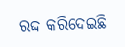ରଦ୍ଦ କରିଦେଇଛି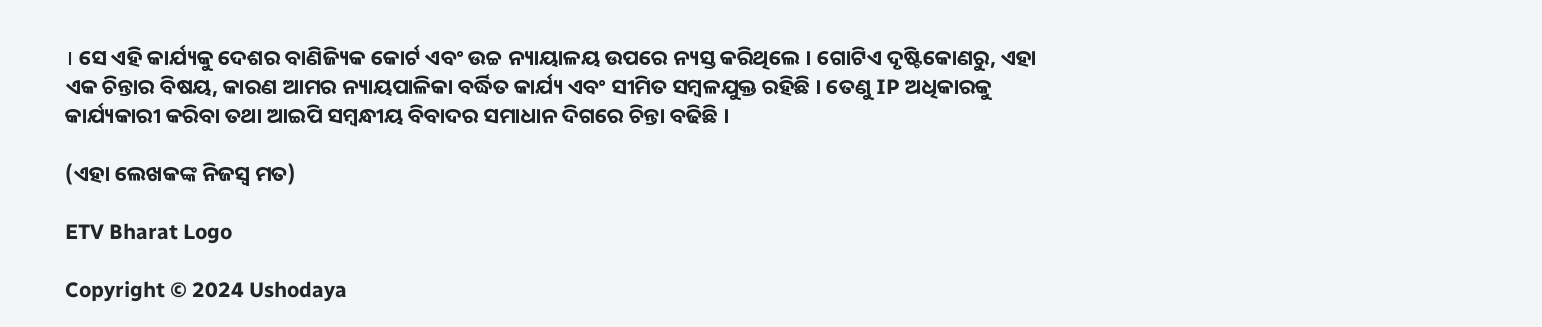। ସେ ଏହି କାର୍ଯ୍ୟକୁ ଦେଶର ବାଣିଜ୍ୟିକ କୋର୍ଟ ଏବଂ ଉଚ୍ଚ ନ୍ୟାୟାଳୟ ଉପରେ ନ୍ୟସ୍ତ କରିଥିଲେ । ଗୋଟିଏ ଦୃଷ୍ଟିକୋଣରୁ, ଏହା ଏକ ଚିନ୍ତାର ବିଷୟ, କାରଣ ଆମର ନ୍ୟାୟପାଳିକା ବର୍ଦ୍ଧିତ କାର୍ଯ୍ୟ ଏବଂ ସୀମିତ ସମ୍ବଳଯୁକ୍ତ ରହିଛି । ତେଣୁ IP ଅଧିକାରକୁ କାର୍ଯ୍ୟକାରୀ କରିବା ତଥା ଆଇପି ସମ୍ବନ୍ଧୀୟ ବିବାଦର ସମାଧାନ ଦିଗରେ ଚିନ୍ତା ବଢିଛି ।

(ଏହା ଲେଖକଙ୍କ ନିଜସ୍ବ ମତ)

ETV Bharat Logo

Copyright © 2024 Ushodaya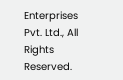Enterprises Pvt. Ltd., All Rights Reserved.